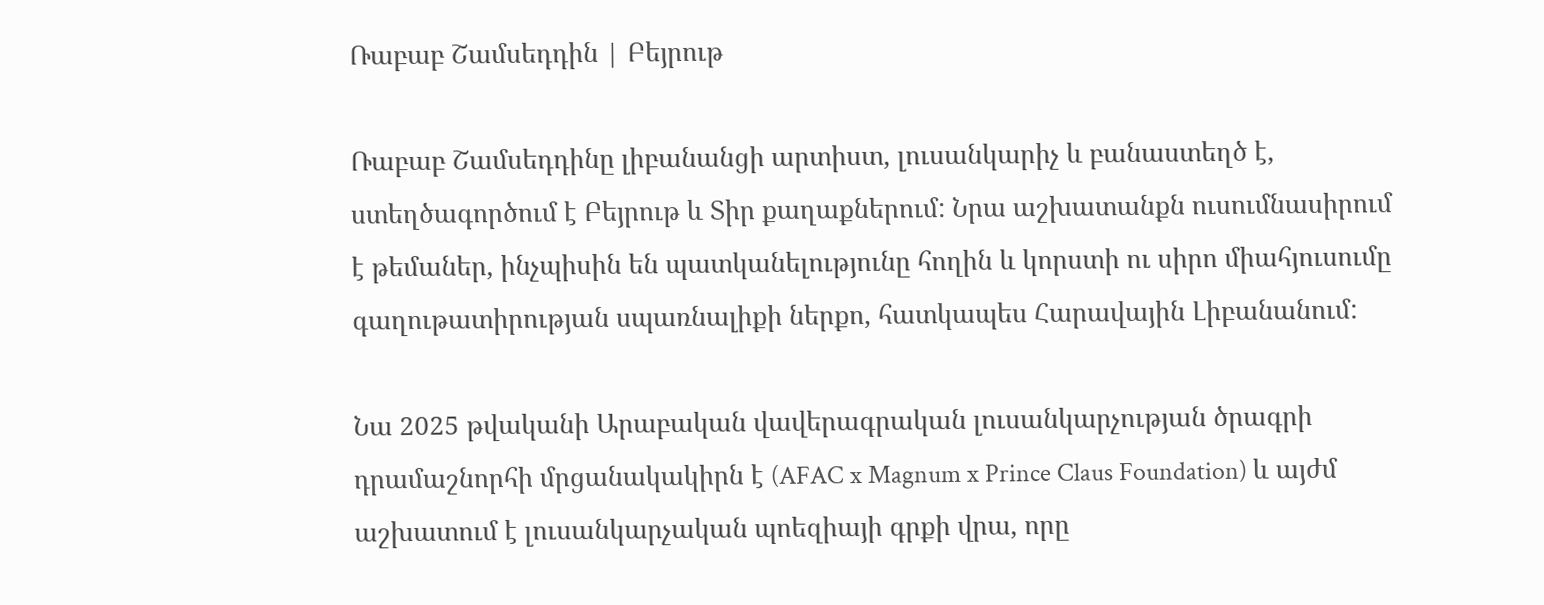Ռաբաբ Շամսեդդին | Բեյրութ

Ռաբաբ Շամսեդդինը լիբանանցի արտիստ, լուսանկարիչ և բանաստեղծ է, ստեղծագործում է Բեյրութ և Տիր քաղաքներում: Նրա աշխատանքն ուսումնասիրում է թեմաներ, ինչպիսին են պատկանելությունը հողին և կորստի ու սիրո միահյուսումը գաղութատիրության սպառնալիքի ներքո, հատկապես Հարավային Լիբանանում:

Նա 2025 թվականի Արաբական վավերագրական լուսանկարչության ծրագրի դրամաշնորհի մրցանակակիրն է (AFAC x Magnum x Prince Claus Foundation) և այժմ աշխատում է լուսանկարչական պոեզիայի գրքի վրա, որը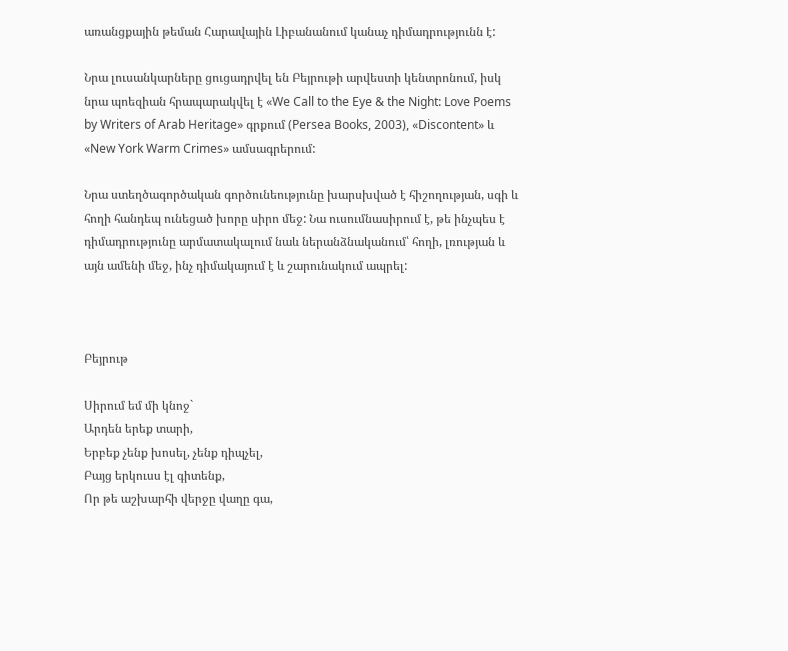առանցքային թեման Հարավային Լիբանանում կանաչ դիմադրությունն է:

Նրա լուսանկարները ցուցադրվել են Բեյրութի արվեստի կենտրոնում, իսկ նրա պոեզիան հրապարակվել է «We Call to the Eye & the Night: Love Poems by Writers of Arab Heritage» գրքում (Persea Books, 2003), «Discontent» և «New York Warm Crimes» ամսագրերում:

Նրա ստեղծագործական գործունեությունը խարսխված է հիշողության, սգի և հողի հանդեպ ունեցած խորը սիրո մեջ: Նա ուսումնասիրում է, թե ինչպես է դիմադրությունը արմատակալում նաև ներանձնականում՝ հողի, լռության և այն ամենի մեջ, ինչ դիմակայում է և շարունակում ապրել:



Բեյրութ

Սիրում եմ մի կնոջ`
Արդեն երեք տարի,
Երբեք չենք խոսել, չենք դիպչել,
Բայց երկուսս էլ գիտենք,
Որ թե աշխարհի վերջը վաղը գա,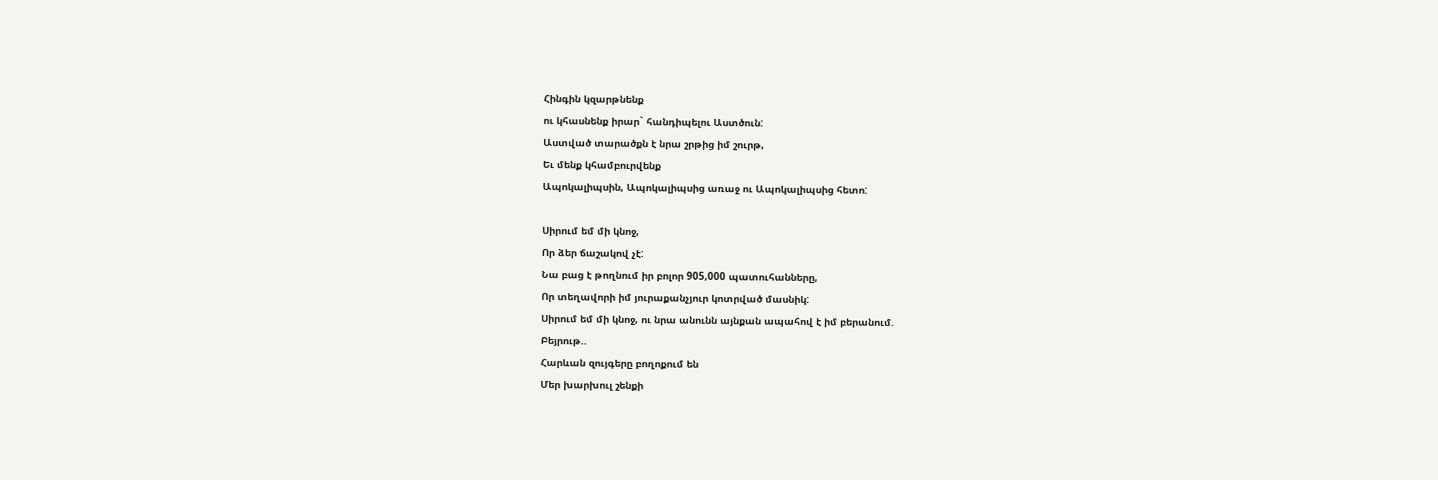Հինգին կզարթնենք
ու կհասնենք իրար` հանդիպելու Աստծուն:
Աստված տարածքն է նրա շրթից իմ շուրթ,
Եւ մենք կհամբուրվենք
Ապոկալիպսին, Ապոկալիպսից առաջ ու Ապոկալիպսից հետո:

Սիրում եմ մի կնոջ,
Որ ձեր ճաշակով չէ:
Նա բաց է թողնում իր բոլոր 905,000 պատուհանները,
Որ տեղավորի իմ յուրաքանչյուր կոտրված մասնիկ:
Սիրում եմ մի կնոջ, ու նրա անունն այնքան ապահով է իմ բերանում.
Բեյրութ..
Հարևան զույգերը բողոքում են
Մեր խարխուլ շենքի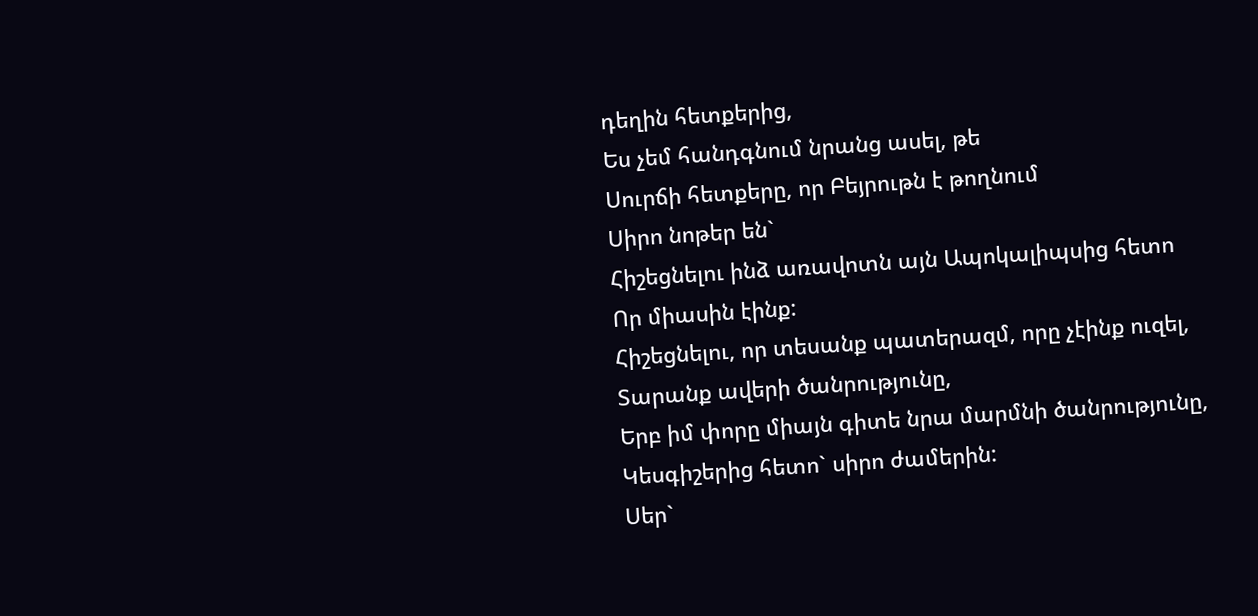դեղին հետքերից,
Ես չեմ հանդգնում նրանց ասել, թե
Սուրճի հետքերը, որ Բեյրութն է թողնում
Սիրո նոթեր են`
Հիշեցնելու ինձ առավոտն այն Ապոկալիպսից հետո
Որ միասին էինք:
Հիշեցնելու, որ տեսանք պատերազմ, որը չէինք ուզել,
Տարանք ավերի ծանրությունը,
Երբ իմ փորը միայն գիտե նրա մարմնի ծանրությունը,
Կեսգիշերից հետո` սիրո ժամերին:
Սեր`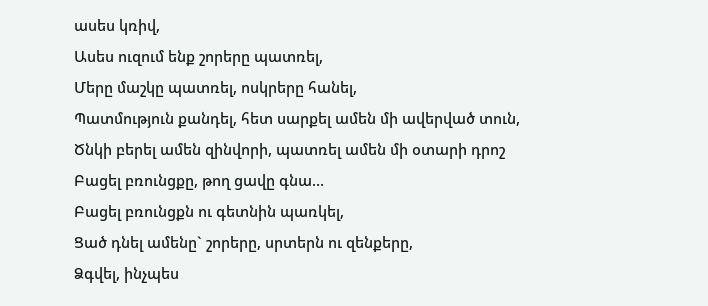ասես կռիվ,
Ասես ուզում ենք շորերը պատռել,
Մերը մաշկը պատռել, ոսկրերը հանել,
Պատմություն քանդել, հետ սարքել ամեն մի ավերված տուն,
Ծնկի բերել ամեն զինվորի, պատռել ամեն մի օտարի դրոշ
Բացել բռունցքը, թող ցավը գնա…
Բացել բռունցքն ու գետնին պառկել,
Ցած դնել ամենը` շորերը, սրտերն ու զենքերը,
Ձգվել, ինչպես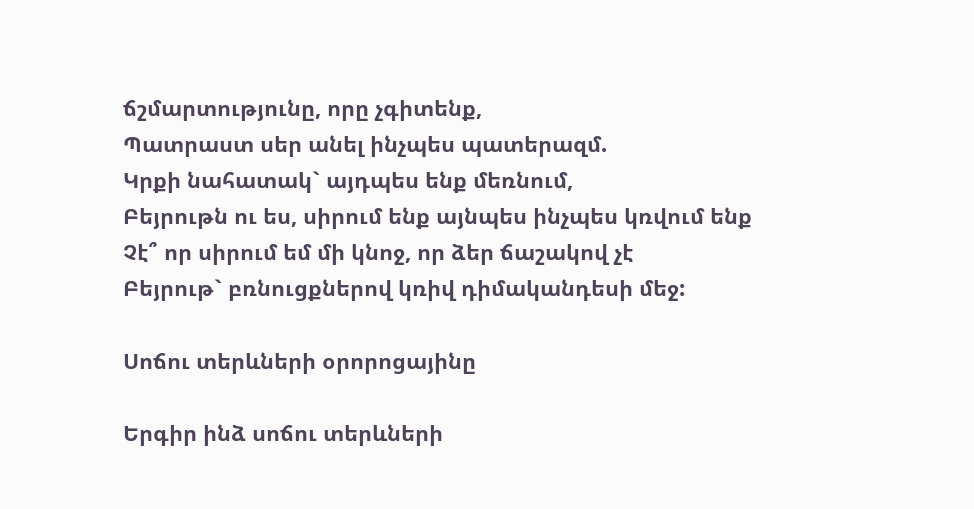ճշմարտությունը, որը չգիտենք,
Պատրաստ սեր անել ինչպես պատերազմ.
Կրքի նահատակ` այդպես ենք մեռնում,
Բեյրութն ու ես, սիրում ենք այնպես ինչպես կռվում ենք
Չէ՞ որ սիրում եմ մի կնոջ, որ ձեր ճաշակով չէ
Բեյրութ` բռնուցքներով կռիվ դիմականդեսի մեջ:

Սոճու տերևների օրորոցայինը

Երգիր ինձ սոճու տերևների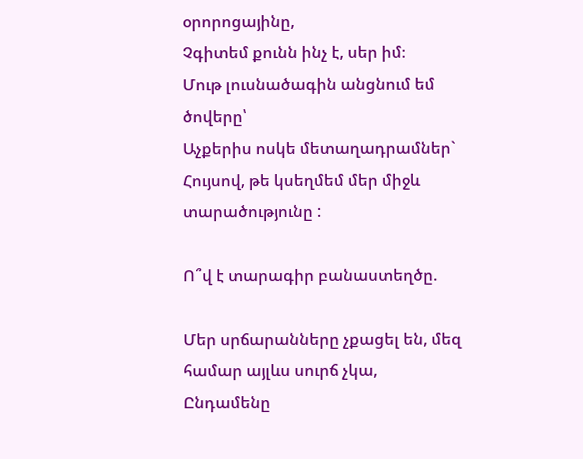օրորոցայինը,
Չգիտեմ քունն ինչ է, սեր իմ։
Մութ լուսնածագին անցնում եմ ծովերը՝
Աչքերիս ոսկե մետաղադրամներ`
Հույսով, թե կսեղմեմ մեր միջև տարածությունը :

Ո՞վ է տարագիր բանաստեղծը.

Մեր սրճարանները չքացել են, մեզ համար այլևս սուրճ չկա,
Ընդամենը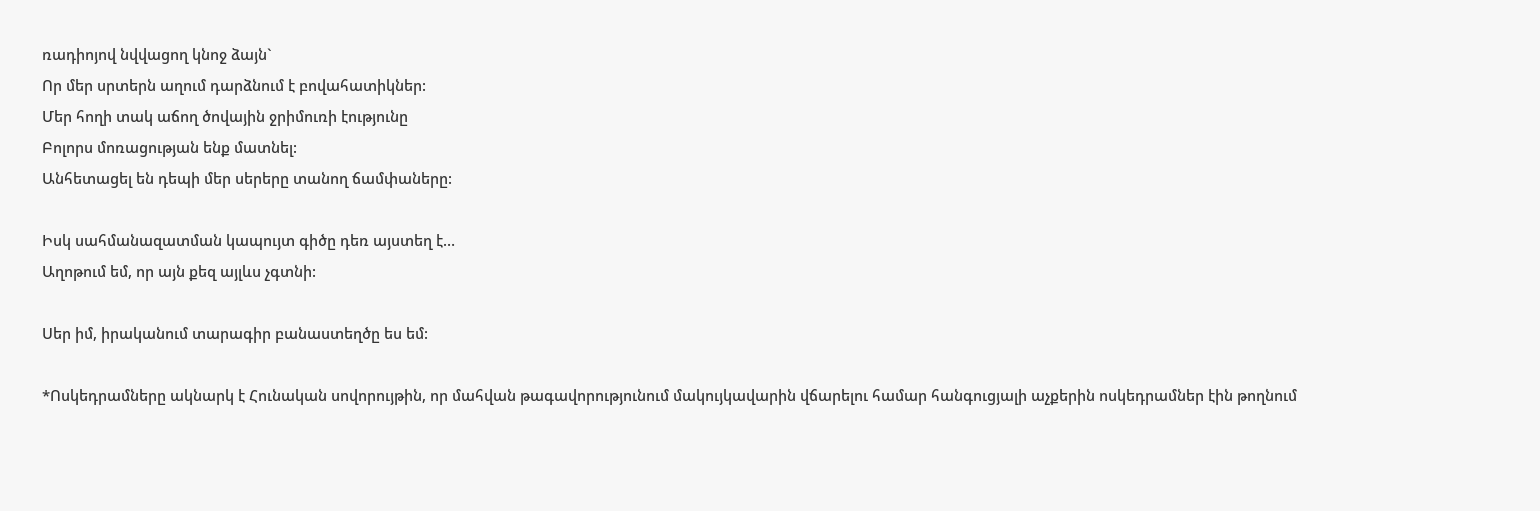ռադիոյով նվվացող կնոջ ձայն`
Որ մեր սրտերն աղում դարձնում է բովահատիկներ:
Մեր հողի տակ աճող ծովային ջրիմուռի էությունը
Բոլորս մոռացության ենք մատնել:
Անհետացել են դեպի մեր սերերը տանող ճամփաները:

Իսկ սահմանազատման կապույտ գիծը դեռ այստեղ է…
Աղոթում եմ, որ այն քեզ այլևս չգտնի:

Սեր իմ, իրականում տարագիր բանաստեղծը ես եմ:

*Ոսկեդրամները ակնարկ է Հունական սովորույթին, որ մահվան թագավորությունում մակույկավարին վճարելու համար հանգուցյալի աչքերին ոսկեդրամներ էին թողնում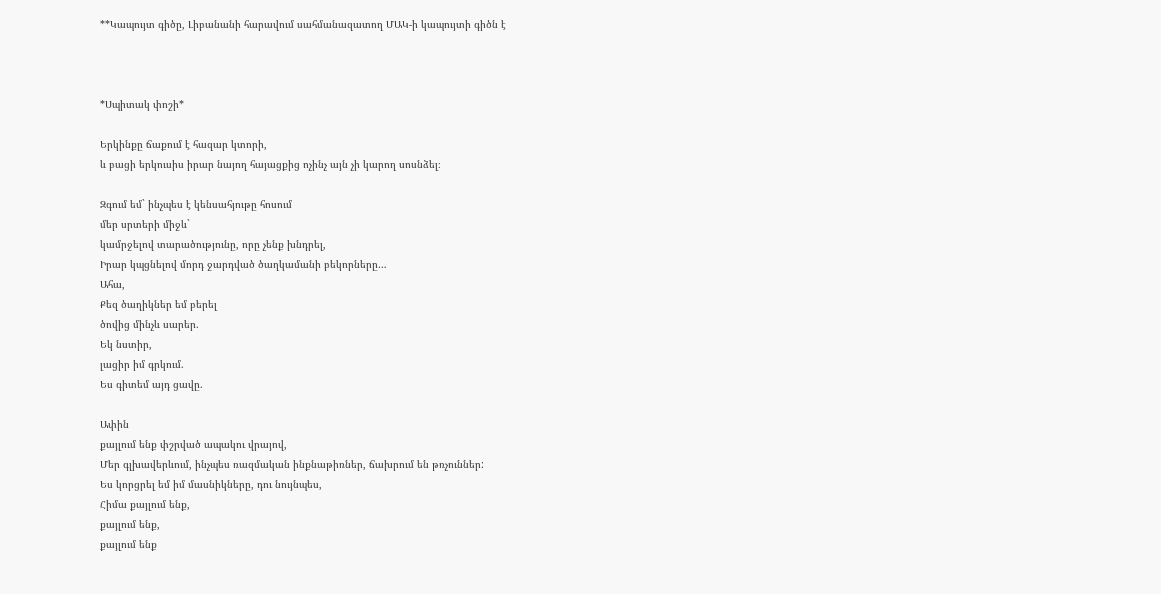**Կապույտ գիծը, Լիբանանի հարավում սահմանազատող ՄԱԿ-ի կապույտի գիծն է



*Սպիտակ փոշի*

Երկինքը ճաքում է հազար կտորի,
և բացի երկուսիս իրար նայող հայացքից ոչինչ այն չի կարող սոսնձել։

Զգում եմ` ինչպես է կենսահյութը հոսում
մեր սրտերի միջև`
կամրջելով տարածությունը, որը չենք խնդրել,
Իրար կպցնելով մորդ ջարդված ծաղկամանի բեկորները…
Ահա,
Քեզ ծաղիկներ եմ բերել
ծովից մինչև սարեր.
Եկ նստիր,
լացիր իմ գրկում.
Ես գիտեմ այդ ցավը.

Ափին
քայլում ենք փշրված ապակու վրայով,
Մեր գլխավերևում, ինչպես ռազմական ինքնաթիռներ, ճախրում են թռչուններ:
Ես կորցրել եմ իմ մասնիկները, դու նույնպես,
Հիմա քայլում ենք,
քայլում ենք,
քայլում ենք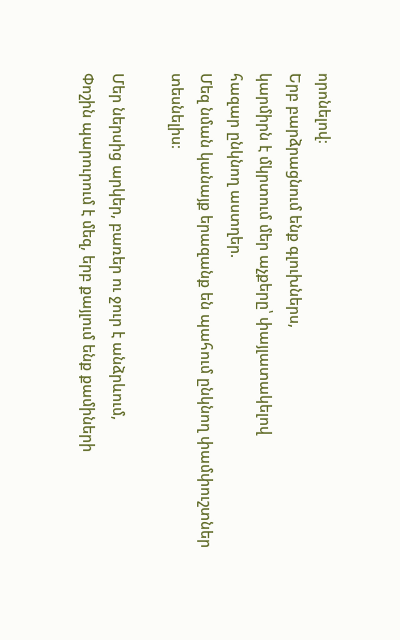որոնելով։
Երբ բարձրացնում ենք գլուխներս,
կարմիրն է մկրտում մեր աչքերը՝ փայլատակելով
հազար ընկնող աստղեր.
Մեզ նման կանայք երազանք են պահում ընկնող փամփուշտներ տեսնելիս։

Մեր ներսից արկեր, բառեր ու ջուր է անձրևում,
Փոշին պարուրում է մեզ, երբ քայլում ենք քամիների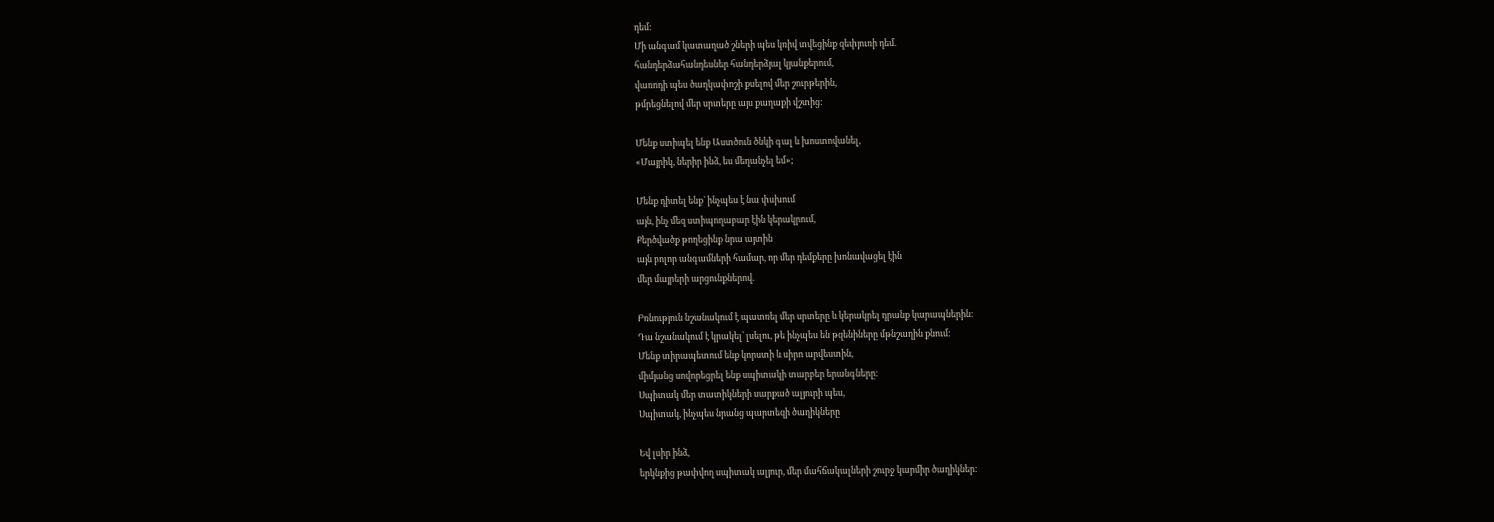դեմ:
Մի անգամ կատաղած շների պես կռիվ տվեցինք զեփյուռի դեմ.
հանդերձահանդեսներ հանդերձյալ կյանքերում,
վառոդի պես ծաղկափոշի քսելով մեր շուրթերին,
թմրեցնելով մեր սրտերը այս քաղաքի վշտից:

Մենք ստիպել ենք Աստծուն ծնկի գալ և խոստովանել,
«Մայրիկ, ներիր ինձ, ես մեղանչել եմ»;

Մենք դիտել ենք` ինչպես է նա փսխում
այն, ինչ մեզ ստիպողաբար էին կերակրում,
Քերծվածք թողեցինք նրա այտին
այն բոլոր անգամների համար, որ մեր դեմքերը խոնավացել էին
մեր մայրերի արցունքներով.

Բռնություն նշանակում է պատռել մեր սրտերը և կերակրել դրանք կարապներին:
Դա նշանակում է կրակել՝ լսելու, թե ինչպես են թզենիները մթնշաղին քնում:
Մենք տիրապետում ենք կորստի և սիրո արվեստին,
միմյանց սովորեցրել ենք սպիտակի տարբեր երանգները:
Սպիտակ մեր տատիկների սարքած ալյուրի պես,
Սպիտակ, ինչպես նրանց պարտեզի ծաղիկները

Եվ լսիր ինձ,
երկնքից թափվող սպիտակ ալյուր, մեր մահճակալների շուրջ կարմիր ծաղիկներ: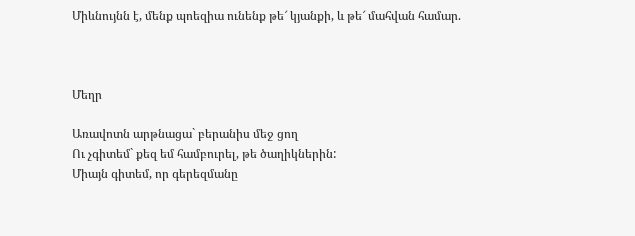Միևնույնն է, մենք պոեզիա ունենք թե՜ կյանքի, և թե՜ մահվան համար.



Մեղր

Առավոտն արթնացա` բերանիս մեջ ցող
Ու չգիտեմ` քեզ եմ համբուրել, թե ծաղիկներին:
Միայն գիտեմ, որ գերեզմանը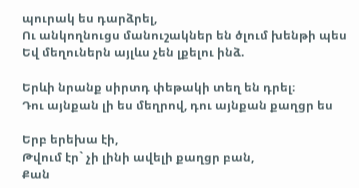պուրակ ես դարձրել,
Ու անկողնուցս մանուշակներ են ծլում խենթի պես
Եվ մեղուներն այլևս չեն լքելու ինձ.

Երևի նրանք սիրտդ փեթակի տեղ են դրել։
Դու այնքան լի ես մեղրով, դու այնքան քաղցր ես

Երբ երեխա էի,
Թվում էր` չի լինի ավելի քաղցր բան,
Քան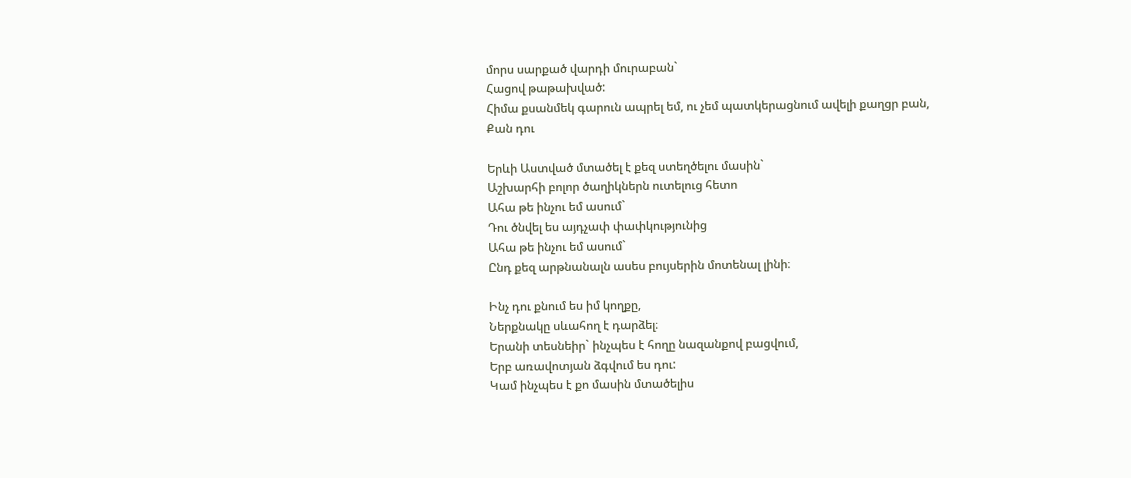մորս սարքած վարդի մուրաբան`
Հացով թաթախված:
Հիմա քսանմեկ գարուն ապրել եմ, ու չեմ պատկերացնում ավելի քաղցր բան,
Քան դու

Երևի Աստված մտածել է քեզ ստեղծելու մասին`
Աշխարհի բոլոր ծաղիկներն ուտելուց հետո
Ահա թե ինչու եմ ասում`
Դու ծնվել ես այդչափ փափկությունից
Ահա թե ինչու եմ ասում`
Ընդ քեզ արթնանալն ասես բույսերին մոտենալ լինի։

Ինչ դու քնում ես իմ կողքը,
Ներքնակը սևահող է դարձել։
Երանի տեսնեիր` ինչպես է հողը նազանքով բացվում,
Երբ առավոտյան ձգվում ես դու:
Կամ ինչպես է քո մասին մտածելիս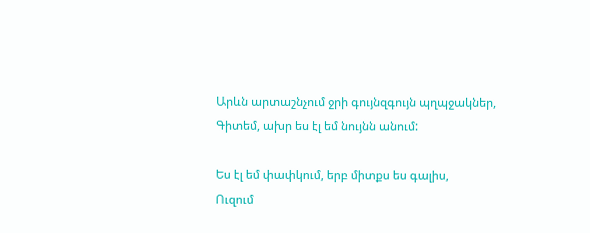Արևն արտաշնչում ջրի գույնզգույն պղպջակներ,
Գիտեմ, ախր ես էլ եմ նույնն անում:

Ես էլ եմ փափկում, երբ միտքս ես գալիս,
Ուզում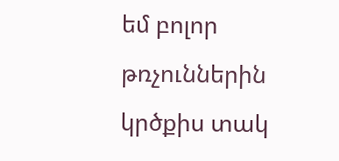եմ բոլոր թռչուններին կրծքիս տակ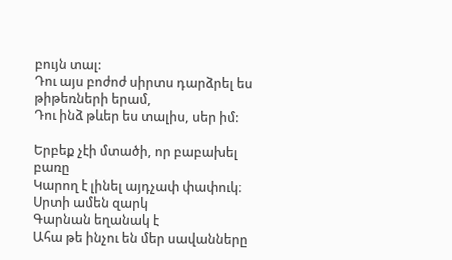բույն տալ:
Դու այս բոժոժ սիրտս դարձրել ես թիթեռների երամ,
Դու ինձ թևեր ես տալիս, սեր իմ:

Երբեք չէի մտածի, որ բաբախել բառը
Կարող է լինել այդչափ փափուկ։
Սրտի ամեն զարկ
Գարնան եղանակ է
Ահա թե ինչու են մեր սավանները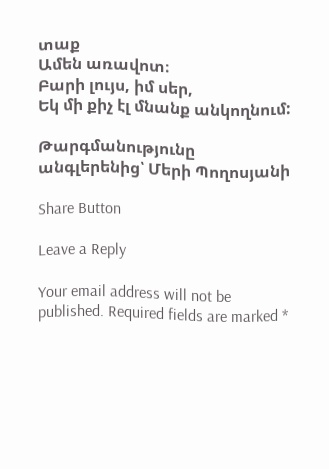տաք
Ամեն առավոտ։
Բարի լույս, իմ սեր,
Եկ մի քիչ էլ մնանք անկողնում:

Թարգմանությունը անգլերենից՝ Մերի Պողոսյանի

Share Button

Leave a Reply

Your email address will not be published. Required fields are marked *